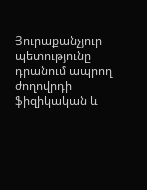Յուրաքանչյուր պետությունը դրանում ապրող ժողովրդի ֆիզիկական և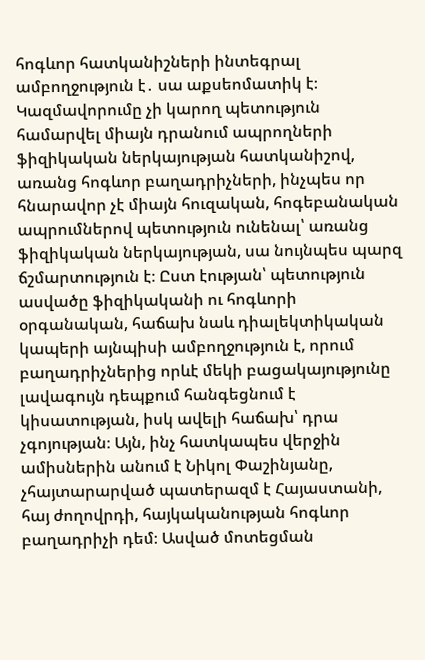հոգևոր հատկանիշների ինտեգրալ ամբողջություն է․ սա աքսեոմատիկ է։ Կազմավորումը չի կարող պետություն համարվել միայն դրանում ապրողների ֆիզիկական ներկայության հատկանիշով, առանց հոգևոր բաղադրիչների, ինչպես որ հնարավոր չէ միայն հուզական, հոգեբանական ապրումներով պետություն ունենալ՝ առանց ֆիզիկական ներկայության, սա նույնպես պարզ ճշմարտություն է։ Ըստ էության՝ պետություն ասվածը ֆիզիկականի ու հոգևորի օրգանական, հաճախ նաև դիալեկտիկական կապերի այնպիսի ամբողջություն է, որում բաղադրիչներից որևէ մեկի բացակայությունը լավագույն դեպքում հանգեցնում է կիսատության, իսկ ավելի հաճախ՝ դրա չգոյության։ Այն, ինչ հատկապես վերջին ամիսներին անում է Նիկոլ Փաշինյանը, չհայտարարված պատերազմ է Հայաստանի, հայ ժողովրդի, հայկականության հոգևոր բաղադրիչի դեմ։ Ասված մոտեցման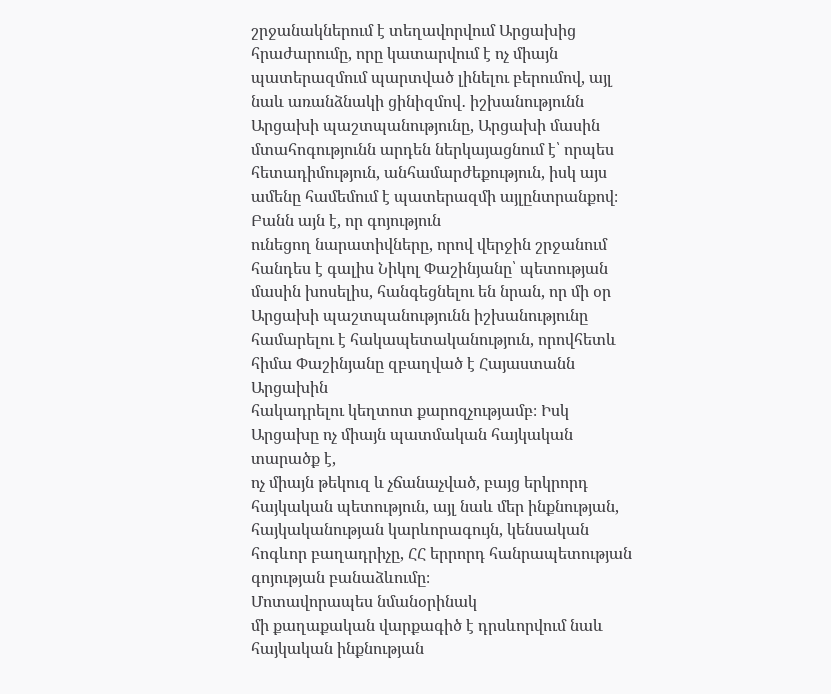շրջանակներում է տեղավորվում Արցախից հրաժարումը, որը կատարվում է ոչ միայն պատերազմում պարտված լինելու բերումով, այլ նաև առանձնակի ցինիզմով․ իշխանությունն Արցախի պաշտպանությունը, Արցախի մասին մտահոգությունն արդեն ներկայացնում է՝ որպես հետադիմություն, անհամարժեքություն, իսկ այս ամենը համեմում է պատերազմի այլընտրանքով։
Բանն այն է, որ գոյություն
ունեցող նարատիվները, որով վերջին շրջանում հանդես է գալիս Նիկոլ Փաշինյանը՝ պետության
մասին խոսելիս, հանգեցնելու են նրան, որ մի օր Արցախի պաշտպանությունն իշխանությունը
համարելու է հակապետականություն, որովհետև հիմա Փաշինյանը զբաղված է Հայաստանն Արցախին
հակադրելու կեղտոտ քարոզչությամբ։ Իսկ Արցախը ոչ միայն պատմական հայկական տարածք է,
ոչ միայն թեկուզ և չճանաչված, բայց երկրորդ հայկական պետություն, այլ նաև մեր ինքնության,
հայկականության կարևորագույն, կենսական հոգևոր բաղադրիչը, ՀՀ երրորդ հանրապետության
գոյության բանաձևումը։
Մոտավորապես նմանօրինակ
մի քաղաքական վարքագիծ է դրսևորվում նաև հայկական ինքնության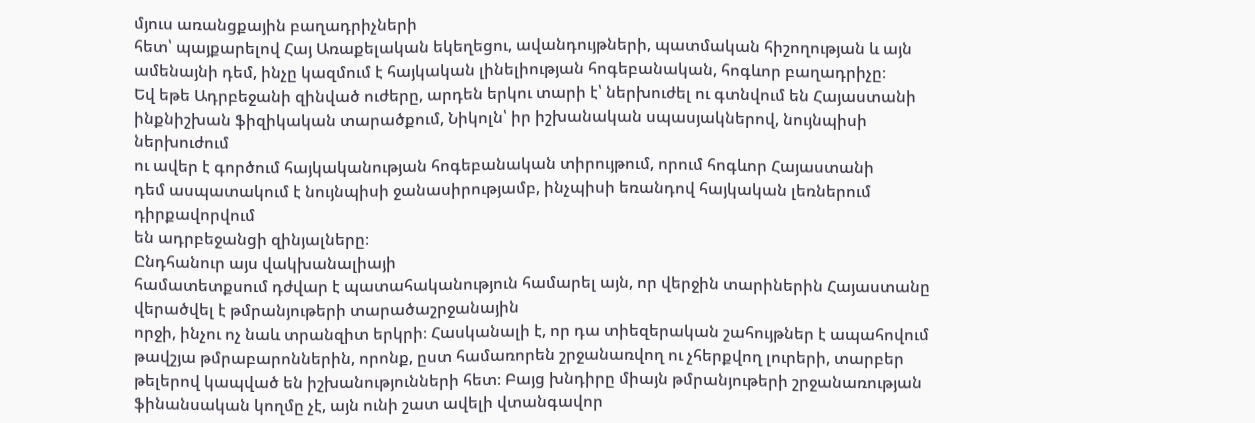մյուս առանցքային բաղադրիչների
հետ՝ պայքարելով Հայ Առաքելական եկեղեցու, ավանդույթների, պատմական հիշողության և այն
ամենայնի դեմ, ինչը կազմում է հայկական լինելիության հոգեբանական, հոգևոր բաղադրիչը։
Եվ եթե Ադրբեջանի զինված ուժերը, արդեն երկու տարի է՝ ներխուժել ու գտնվում են Հայաստանի
ինքնիշխան ֆիզիկական տարածքում, Նիկոլն՝ իր իշխանական սպասյակներով, նույնպիսի ներխուժում
ու ավեր է գործում հայկականության հոգեբանական տիրույթում, որում հոգևոր Հայաստանի
դեմ ասպատակում է նույնպիսի ջանասիրությամբ, ինչպիսի եռանդով հայկական լեռներում դիրքավորվում
են ադրբեջանցի զինյալները։
Ընդհանուր այս վակխանալիայի
համատետքսում դժվար է պատահականություն համարել այն, որ վերջին տարիներին Հայաստանը վերածվել է թմրանյութերի տարածաշրջանային
որջի, ինչու ոչ նաև տրանզիտ երկրի։ Հասկանալի է, որ դա տիեզերական շահույթներ է ապահովում
թավշյա թմրաբարոններին, որոնք, ըստ համառորեն շրջանառվող ու չհերքվող լուրերի, տարբեր
թելերով կապված են իշխանությունների հետ։ Բայց խնդիրը միայն թմրանյութերի շրջանառության
ֆինանսական կողմը չէ, այն ունի շատ ավելի վտանգավոր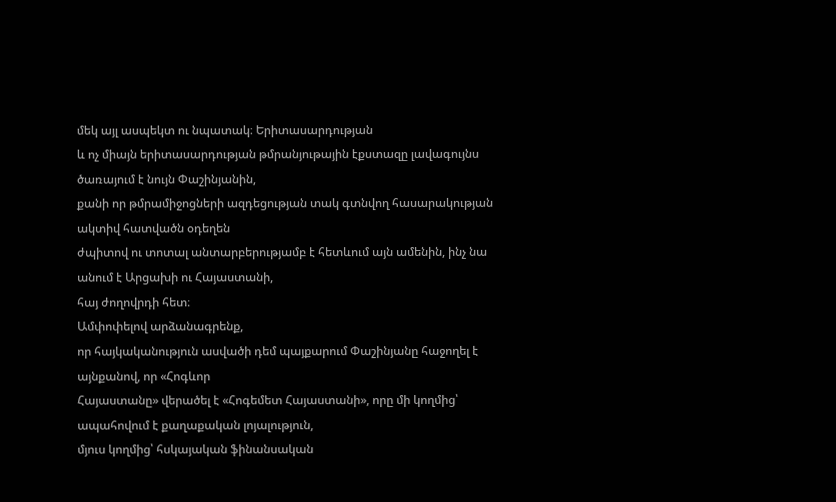մեկ այլ ասպեկտ ու նպատակ։ Երիտասարդության
և ոչ միայն երիտասարդության թմրանյութային էքստազը լավագույնս ծառայում է նույն Փաշինյանին,
քանի որ թմրամիջոցների ազդեցության տակ գտնվող հասարակության ակտիվ հատվածն օդեղեն
ժպիտով ու տոտալ անտարբերությամբ է հետևում այն ամենին, ինչ նա անում է Արցախի ու Հայաստանի,
հայ ժողովրդի հետ։
Ամփոփելով արձանագրենք,
որ հայկականություն ասվածի դեմ պայքարում Փաշինյանը հաջողել է այնքանով, որ «Հոգևոր
Հայաստանը» վերածել է «Հոգեմետ Հայաստանի», որը մի կողմից՝ ապահովում է քաղաքական լոյալություն,
մյուս կողմից՝ հսկայական ֆինանսական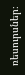ռեսուրսներ։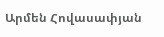Արմեն Հովասափյան